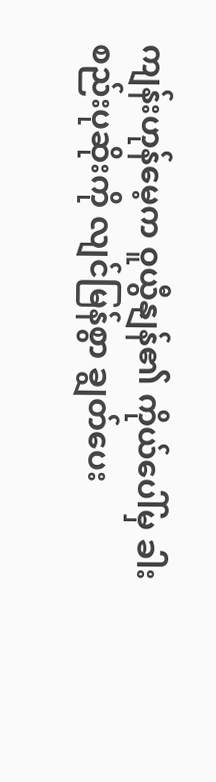ကျန်းဟုန်မေ့က ဝူယွီနျန်၏ ကိုယ်ပေါ်မှ ခါးစည်းပုဆိုးကို လျင်မြန်စွာ ချွတ်ပေး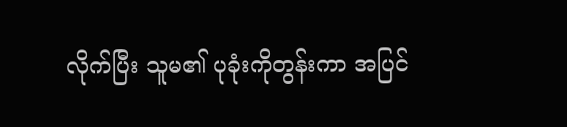လိုက်ပြီး သူမ၏ ပုခုံးကိုတွန်းကာ အပြင်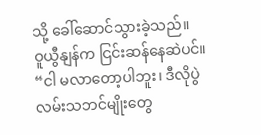သို့ ခေါ်ဆောင်သွားခဲ့သည်။
ဝူယွီနျန်က ငြင်းဆန်နေဆဲပင်။
“ငါ မလာတော့ပါဘူး၊ ဒီလိုပွဲလမ်းသဘင်မျိုးတွေ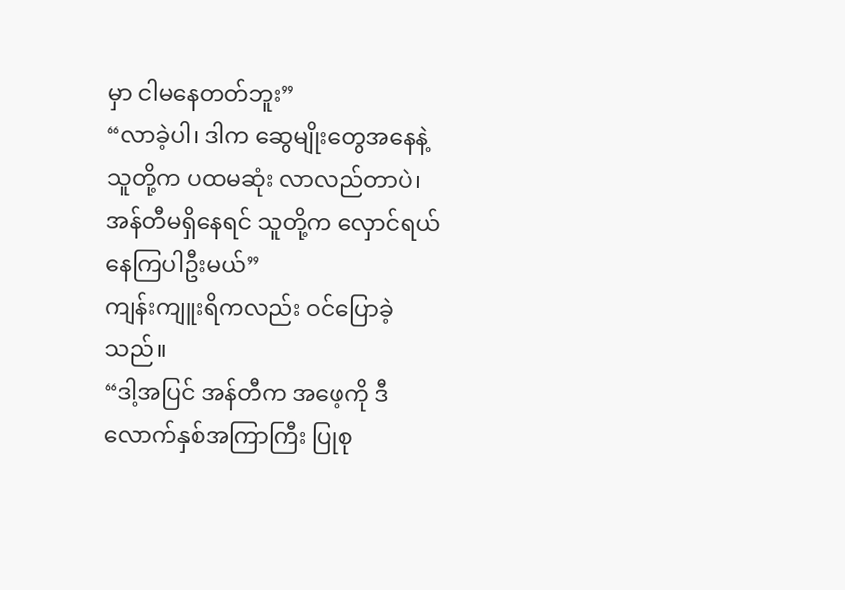မှာ ငါမနေတတ်ဘူး”
“လာခဲ့ပါ၊ ဒါက ဆွေမျိုးတွေအနေနဲ့ သူတို့က ပထမဆုံး လာလည်တာပဲ၊ အန်တီမရှိနေရင် သူတို့က လှောင်ရယ်နေကြပါဦးမယ်”
ကျန်းကျူးရိကလည်း ဝင်ပြောခဲ့သည်။
“ဒါ့အပြင် အန်တီက အဖေ့ကို ဒီလောက်နှစ်အကြာကြီး ပြုစု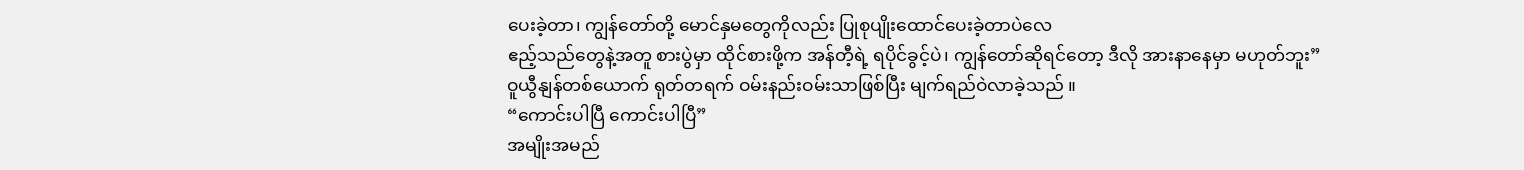ပေးခဲ့တာ၊ ကျွန်တော်တို့ မောင်နှမတွေကိုလည်း ပြုစုပျိုးထောင်ပေးခဲ့တာပဲလေ
ဧည့်သည်တွေနဲ့အတူ စားပွဲမှာ ထိုင်စားဖို့က အန်တီ့ရဲ့ ရပိုင်ခွင့်ပဲ၊ ကျွန်တော်ဆိုရင်တော့ ဒီလို အားနာနေမှာ မဟုတ်ဘူး”
ဝူယွီနျန်တစ်ယောက် ရုတ်တရက် ဝမ်းနည်းဝမ်းသာဖြစ်ပြီး မျက်ရည်ဝဲလာခဲ့သည် ။
“ကောင်းပါပြီ ကောင်းပါပြီ”
အမျိုးအမည်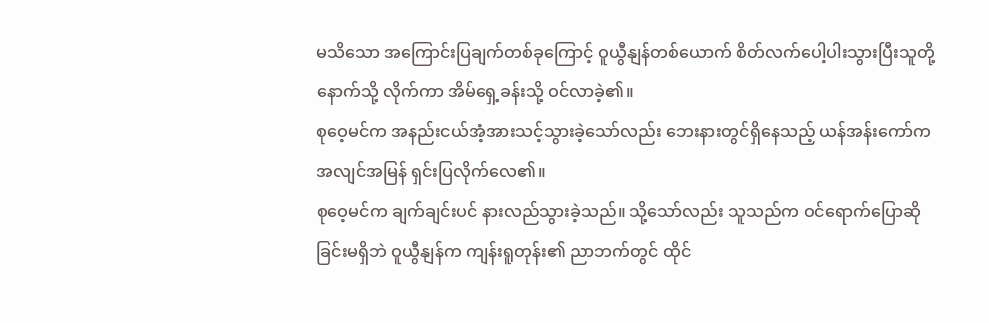မသိသော အကြောင်းပြချက်တစ်ခုကြောင့် ဝူယွီနျန်တစ်ယောက် စိတ်လက်ပေါ့ပါးသွားပြီးသူတို့နောက်သို့ လိုက်ကာ အိမ်ရှေ့ခန်းသို့ ဝင်လာခဲ့၏။
စုဝေ့မင်က အနည်းငယ်အံ့အားသင့်သွားခဲ့သော်လည်း ဘေးနားတွင်ရှိနေသည့် ယန်အန်းကော်က အလျင်အမြန် ရှင်းပြလိုက်လေ၏။
စုဝေ့မင်က ချက်ချင်းပင် နားလည်သွားခဲ့သည်။ သို့သော်လည်း သူသည်က ဝင်ရောက်ပြောဆိုခြင်းမရှိဘဲ ဝူယွီနျန်က ကျန်းရူတုန်း၏ ညာဘက်တွင် ထိုင်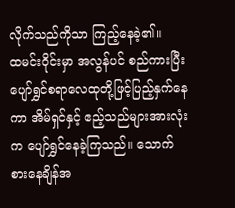လိုက်သည်ကိုသာ ကြည့်နေခဲ့၏။
ထမင်းဝိုင်းမှာ အလွန်ပင် စည်ကားပြီး ပျော်ရွှင်စရာလေထုတို့ဖြင့်ပြည့်နှက်နေကာ အိမ်ရှင်နှင့် ဧည့်သည်များအားလုံးက ပျော်ရွှင်နေခဲ့ကြသည်။ သောက်စားနေချိန်အ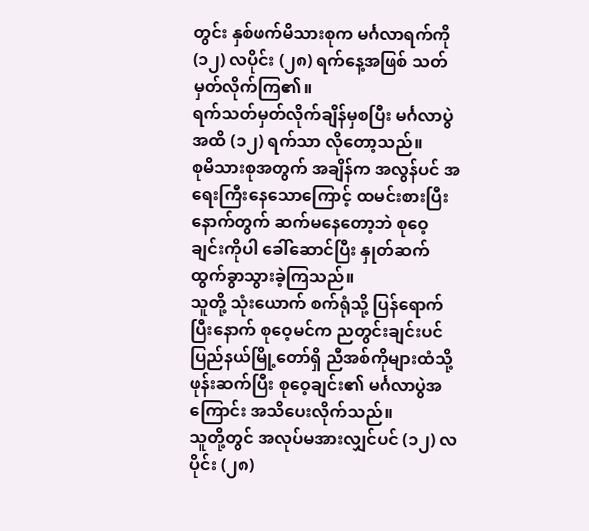တွင်း နှစ်ဖက်မိသားစုက မင်္ဂလာရက်ကို (၁၂) လပိုင်း (၂၈) ရက်နေ့အဖြစ် သတ်မှတ်လိုက်ကြ၏။
ရက်သတ်မှတ်လိုက်ချိန်မှစပြီး မင်္ဂလာပွဲအထိ (၁၂) ရက်သာ လိုတော့သည်။
စုမိသားစုအတွက် အချိန်က အလွန်ပင် အရေးကြီးနေသောကြောင့် ထမင်းစားပြီးနောက်တွက် ဆက်မနေတော့ဘဲ စုဝေ့ချင်းကိုပါ ခေါ်ဆောင်ပြီး နှုတ်ဆက်ထွက်ခွာသွားခဲ့ကြသည်။
သူတို့ သုံးယောက် စက်ရုံသို့ ပြန်ရောက်ပြီးနောက် စုဝေ့မင်က ညတွင်းချင်းပင် ပြည်နယ်မြို့တော်ရှိ ညီအစ်ကိုများထံသို့ ဖုန်းဆက်ပြီး စုဝေ့ချင်း၏ မင်္ဂလာပွဲအကြောင်း အသိပေးလိုက်သည်။
သူတို့တွင် အလုပ်မအားလျှင်ပင် (၁၂) လပိုင်း (၂၈)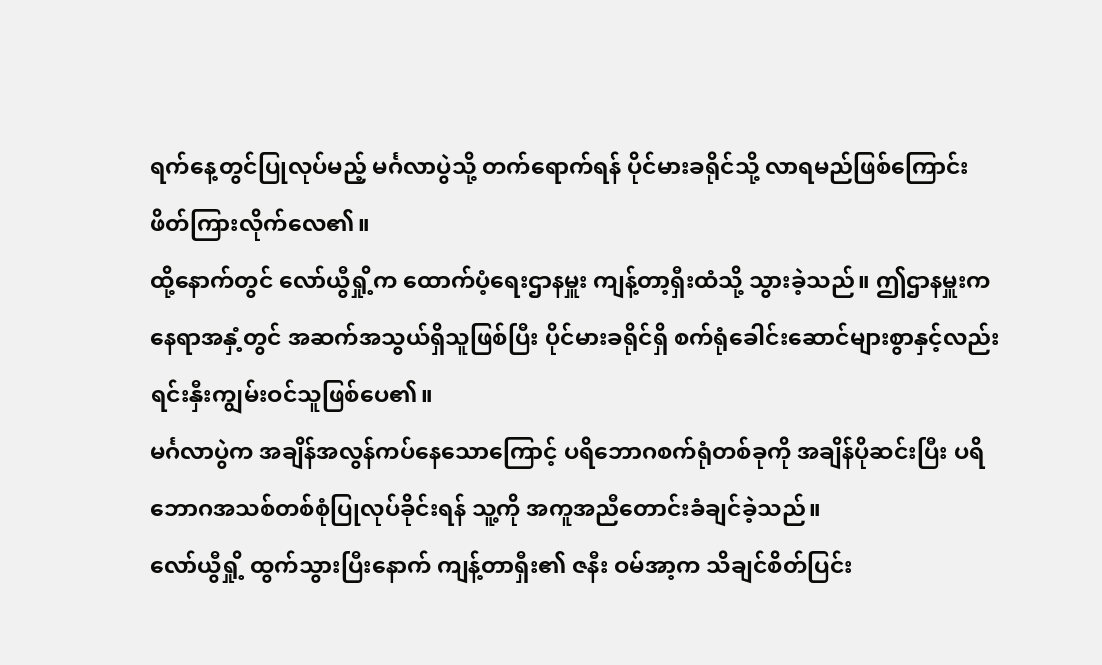ရက်နေ့တွင်ပြုလုပ်မည့် မင်္ဂလာပွဲသို့ တက်ရောက်ရန် ပိုင်မားခရိုင်သို့ လာရမည်ဖြစ်ကြောင်း ဖိတ်ကြားလိုက်လေ၏။
ထို့နောက်တွင် လော်ယွီရှို့က ထောက်ပံ့ရေးဌာနမှူး ကျန့်တာ့ရှီးထံသို့ သွားခဲ့သည်။ ဤဌာနမှူးက နေရာအနှံ့တွင် အဆက်အသွယ်ရှိသူဖြစ်ပြီး ပိုင်မားခရိုင်ရှိ စက်ရုံခေါင်းဆောင်များစွာနှင့်လည်း ရင်းနှီးကျွမ်းဝင်သူဖြစ်ပေ၏။
မင်္ဂလာပွဲက အချိန်အလွန်ကပ်နေသောကြောင့် ပရိဘောဂစက်ရုံတစ်ခုကို အချိန်ပိုဆင်းပြီး ပရိဘောဂအသစ်တစ်စုံပြုလုပ်ခိုင်းရန် သူ့ကို အကူအညီတောင်းခံချင်ခဲ့သည်။
လော်ယွီရှို့ ထွက်သွားပြီးနောက် ကျန့်တာရှီး၏ ဇနီး ဝမ်အာ့က သိချင်စိတ်ပြင်း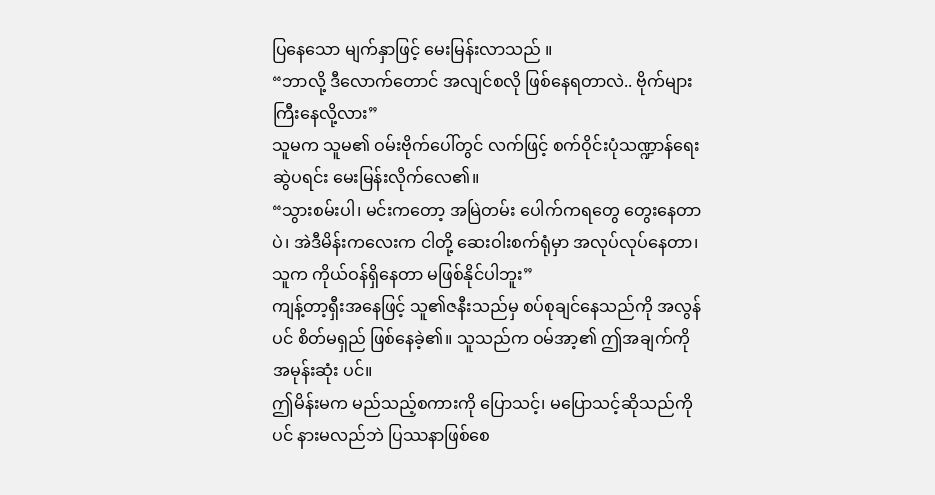ပြနေသော မျက်နှာဖြင့် မေးမြန်းလာသည် ။
“ဘာလို့ ဒီလောက်တောင် အလျင်စလို ဖြစ်နေရတာလဲ.. ဗိုက်များ ကြီးနေလို့လား”
သူမက သူမ၏ ဝမ်းဗိုက်ပေါ်တွင် လက်ဖြင့် စက်ဝိုင်းပုံသဏ္ဍာန်ရေးဆွဲပရင်း မေးမြန်းလိုက်လေ၏။
“သွားစမ်းပါ၊ မင်းကတော့ အမြဲတမ်း ပေါက်ကရတွေ တွေးနေတာပဲ၊ အဲဒီမိန်းကလေးက ငါတို့ ဆေးဝါးစက်ရုံမှာ အလုပ်လုပ်နေတာ၊ သူက ကိုယ်ဝန်ရှိနေတာ မဖြစ်နိုင်ပါဘူး”
ကျန့်တာ့ရှီးအနေဖြင့် သူ၏ဇနီးသည်မှ စပ်စုချင်နေသည်ကို အလွန်ပင် စိတ်မရှည် ဖြစ်နေခဲ့၏။ သူသည်က ဝမ်အာ့၏ ဤအချက်ကို အမုန်းဆုံး ပင်။
ဤမိန်းမက မည်သည့်စကားကို ပြောသင့်၊ မပြောသင့်ဆိုသည်ကိုပင် နားမလည်ဘဲ ပြဿနာဖြစ်စေ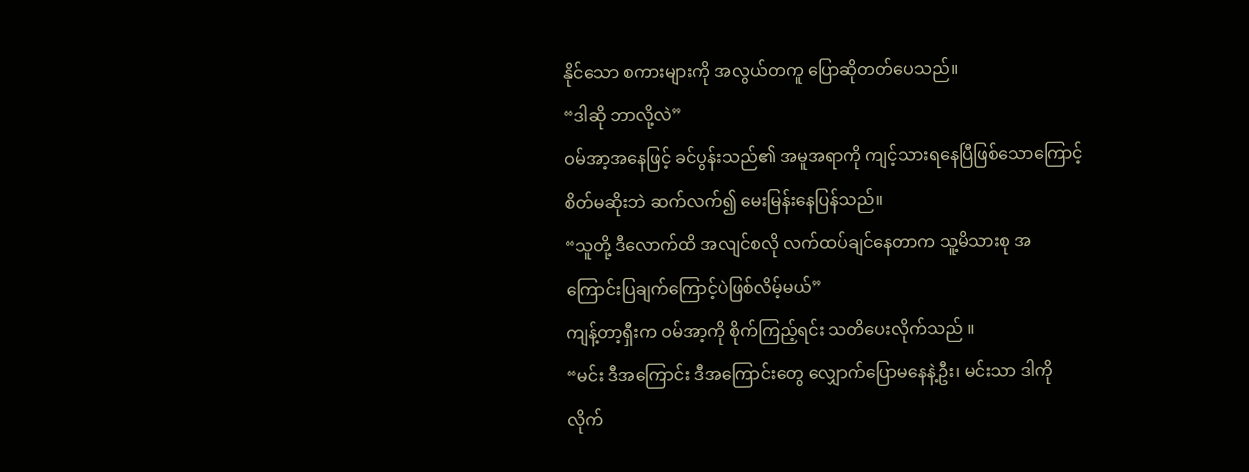နိုင်သော စကားများကို အလွယ်တကူ ပြောဆိုတတ်ပေသည်။
“ဒါဆို ဘာလို့လဲ”
ဝမ်အာ့အနေဖြင့် ခင်ပွန်းသည်၏ အမူအရာကို ကျင့်သားရနေပြီဖြစ်သောကြောင့် စိတ်မဆိုးဘဲ ဆက်လက်၍ မေးမြန်းနေပြန်သည်။
“သူတို့ ဒီလောက်ထိ အလျင်စလို လက်ထပ်ချင်နေတာက သူ့မိသားစု အကြောင်းပြချက်ကြောင့်ပဲဖြစ်လိမ့်မယ်”
ကျန့်တာ့ရှီးက ဝမ်အာ့ကို စိုက်ကြည့်ရင်း သတိပေးလိုက်သည် ။
“မင်း ဒီအကြောင်း ဒီအကြောင်းတွေ လျှောက်ပြောမနေနဲ့ဦး၊ မင်းသာ ဒါကို လိုက်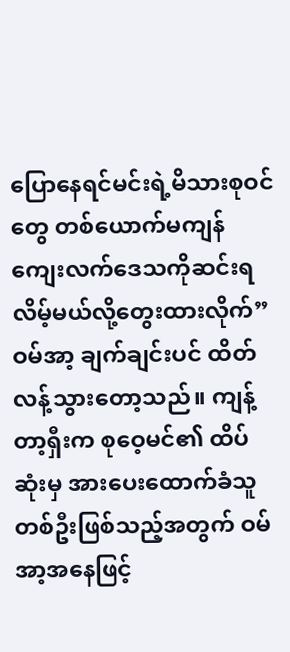ပြောနေရင်မင်းရဲ့မိသားစုဝင်တွေ တစ်ယောက်မကျန် ကျေးလက်ဒေသကိုဆင်းရလိမ့်မယ်လို့တွေးထားလိုက်”
ဝမ်အာ့ ချက်ချင်းပင် ထိတ်လန့်သွားတော့သည်။ ကျန့်တာ့ရှီးက စုဝေ့မင်၏ ထိပ်ဆုံးမှ အားပေးထောက်ခံသူတစ်ဦးဖြစ်သည့်အတွက် ဝမ်အာ့အနေဖြင့်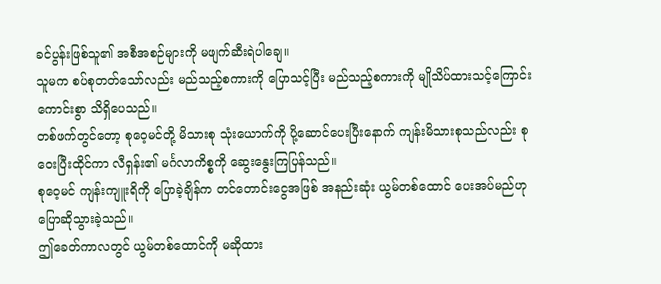ခင်ပွန်းဖြစ်သူ၏ အစီအစဉ်များကို မဖျက်ဆီးရဲပါချေ။
သူမက စပ်စုတတ်သော်လည်း မည်သည့်စကားကို ပြောသင့်ပြီး မည်သည့်စကားကို မျိုသိပ်ထားသင့်ကြောင်း ကောင်းစွာ သိရှိပေသည်။
တစ်ဖက်တွင်တော့ စုဝေ့မင်တို့ မိသားစု သုံးယောက်ကို ပို့ဆောင်ပေးပြီးနောက် ကျန်းမိသားစုသည်လည်း စုဝေးပြီးထိုင်ကာ လီရှန်း၏ မင်္ဂလာကိစ္စကို ဆွေးနွေးကြပြန်သည်။
စုဝေ့မင် ကျန်းကျူးရိကို ပြောခဲ့ချိန်က တင်တောင်းငွေအဖြစ် အနည်းဆုံး ယွမ်တစ်ထောင် ပေးအပ်မည်ဟု ပြောဆိုသွားခဲ့သည်။
ဤခေတ်ကာလတွင် ယွမ်တစ်ထောင်ကို မဆိုထား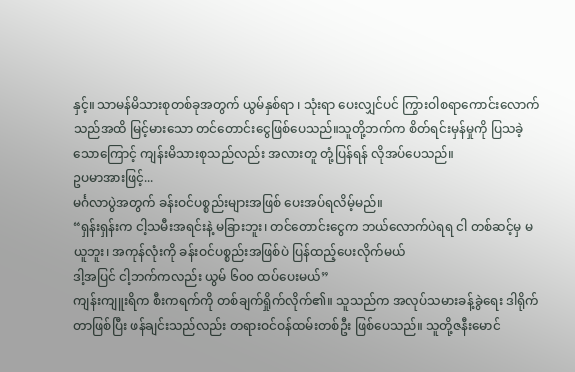နှင့်။ သာမန်မိသားစုတစ်ခုအတွက် ယွမ်နှစ်ရာ ၊ သုံးရာ ပေးလျှင်ပင် ကြွားဝါစရာကောင်းလောက်သည်အထိ မြင့်မားသော တင်တောင်းငွေဖြစ်ပေသည်။သူတို့ဘက်က စိတ်ရင်းမှန်မှုကို ပြသခဲ့သောကြောင့် ကျန်းမိသားစုသည်လည်း အလားတူ တုံ့ပြန်ရန် လိုအပ်ပေသည်။
ဥပမာအားဖြင့်...
မင်္ဂလာပွဲအတွက် ခန်းဝင်ပစ္စည်းများအဖြစ် ပေးအပ်ရလိမ့်မည်။
“ရှန်းရှန်းက ငါ့သမီးအရင်းနဲ့ မခြားဘူး၊ တင်တောင်းငွေက ဘယ်လောက်ပဲရရ ငါ တစ်ဆင့်မှ မယူဘူး၊ အကုန်လုံးကို ခန်းဝင်ပစ္စည်းအဖြစ်ပဲ ပြန်ထည့်ပေးလိုက်မယ်
ဒါ့အပြင် ငါ့ဘက်ကလည်း ယွမ် ၆၀၀ ထပ်ပေးမယ်”
ကျန်းကျူးရိက စီးကရက်ကို တစ်ချက်ရှိုက်လိုက်၏။ သူသည်က အလုပ်သမားခန့်ခွဲရေး ဒါရိုက်တာဖြစ်ပြီး ဖန်ချင်းသည်လည်း တရားဝင်ဝန်ထမ်းတစ်ဦး ဖြစ်ပေသည်။ သူတို့ဇနီးမောင်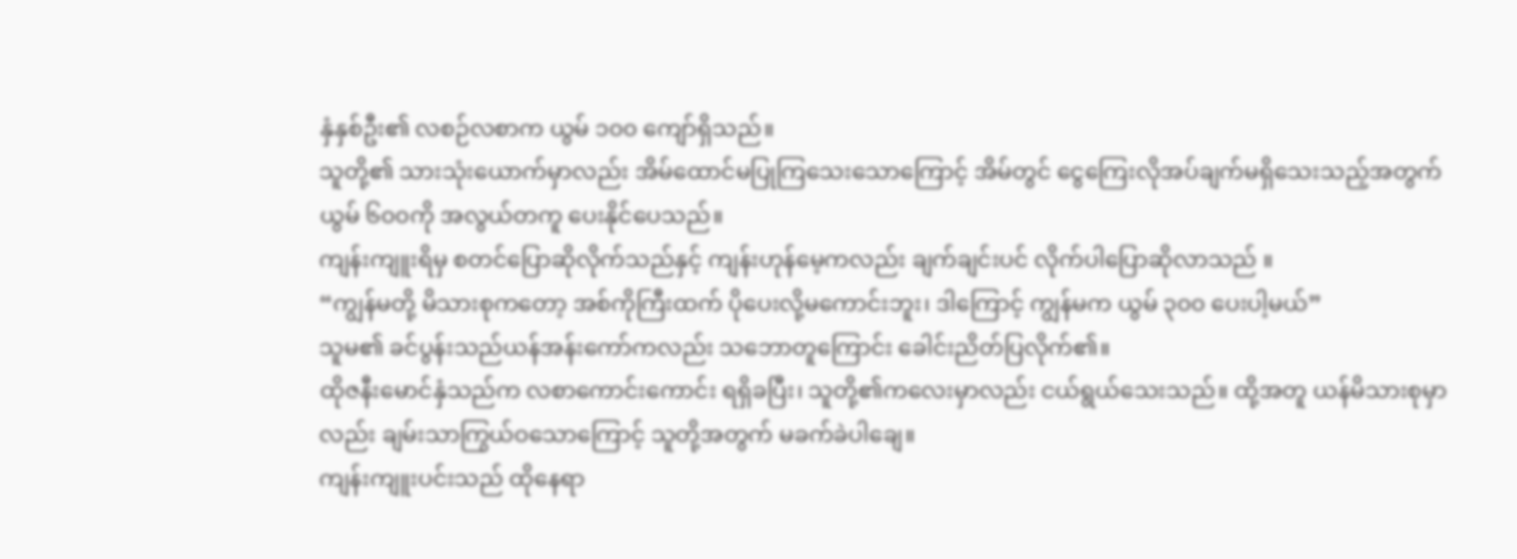နှံနှစ်ဦး၏ လစဉ်လစာက ယွမ် ၁၀၀ ကျော်ရှိသည်။
သူတို့၏ သားသုံးယောက်မှာလည်း အိမ်ထောင်မပြုကြသေးသောကြောင့် အိမ်တွင် ငွေကြေးလိုအပ်ချက်မရှိသေးသည့်အတွက် ယွမ် ၆၀၀ကို အလွယ်တကူ ပေးနိုင်ပေသည်။
ကျန်းကျူးရိမှ စတင်ပြောဆိုလိုက်သည်နှင့် ကျန်းဟုန်မေ့ကလည်း ချက်ချင်းပင် လိုက်ပါပြောဆိုလာသည် ။
“ကျွန်မတို့ မိသားစုကတော့ အစ်ကိုကြီးထက် ပိုပေးလို့မကောင်းဘူး၊ ဒါကြောင့် ကျွန်မက ယွမ် ၃၀၀ ပေးပါ့မယ်”
သူမ၏ ခင်ပွန်းသည်ယန်အန်းကော်ကလည်း သဘောတူကြောင်း ခေါင်းညိတ်ပြလိုက်၏။
ထိုဇနီးမောင်နှံသည်က လစာကောင်းကောင်း ရရှိခပြီး၊ သူတို့၏ကလေးမှာလည်း ငယ်ရွယ်သေးသည်။ ထို့အတူ ယန်မိသားစုမှာလည်း ချမ်းသာကြွယ်ဝသောကြောင့် သူတို့အတွက် မခက်ခဲပါချေ။
ကျန်းကျူးပင်းသည် ထိုနေရာ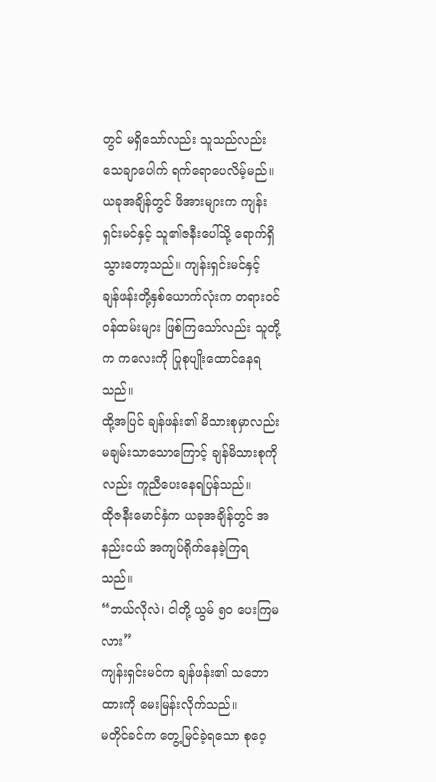တွင် မရှိသော်လည်း သူသည်လည်း သေချာပေါက် ရက်ရောပေလိမ့်မည်။
ယခုအချိန်တွင် ဖိအားများက ကျန်းရှင်းမင်နှင့် သူ၏ဇနီးပေါ်သို့ ရောက်ရှိသွားတော့သည်။ ကျန်းရှင်းမင်နှင့် ချန်ဖန်းတို့နှစ်ယောက်လုံးက တရားဝင်ဝန်ထမ်းများ ဖြစ်ကြသော်လည်း သူတို့က ကလေးကို ပြုစုပျိုးထောင်နေရသည်။
ထို့အပြင် ချန်ဖန်း၏ မိသားစုမှာလည်း မချမ်းသာသောကြောင့် ချန်မိသားစုကိုလည်း ကူညီပေးနေရပြန်သည်။
ထိုဇနီးမောင်နှံက ယခုအချိန်တွင် အနည်းငယ် အကျပ်ရိုက်နေခဲ့ကြရသည်။
“ဘယ်လိုလဲ၊ ငါတို့ ယွမ် ၅၀ ပေးကြမလား”
ကျန်းရှင်းမင်က ချန်ဖန်း၏ သဘောထားကို မေးမြန်းလိုက်သည်။
မတိုင်ခင်က တွေ့မြင်ခဲ့ရသော စုဝေ့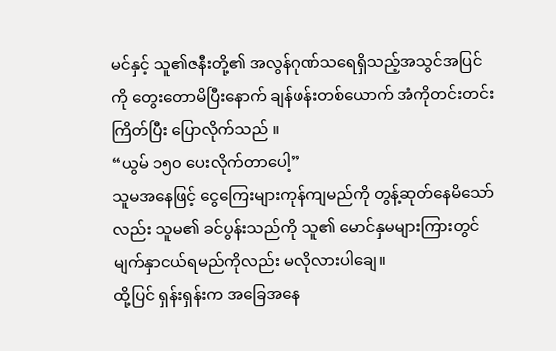မင်နှင့် သူ၏ဇနီးတို့၏ အလွန်ဂုဏ်သရေရှိသည့်အသွင်အပြင်ကို တွေးတောမိပြီးနောက် ချန်ဖန်းတစ်ယောက် အံကိုတင်းတင်းကြိတ်ပြီး ပြောလိုက်သည် ။
“ယွမ် ၁၅၀ ပေးလိုက်တာပေါ့”
သူမအနေဖြင့် ငွေကြေးများကုန်ကျမည်ကို တွန့်ဆုတ်နေမိသော်လည်း သူမ၏ ခင်ပွန်းသည်ကို သူ၏ မောင်နှမများကြားတွင် မျက်နှာငယ်ရမည်ကိုလည်း မလိုလားပါချေ။
ထို့ပြင် ရှန်းရှန်းက အခြေအနေ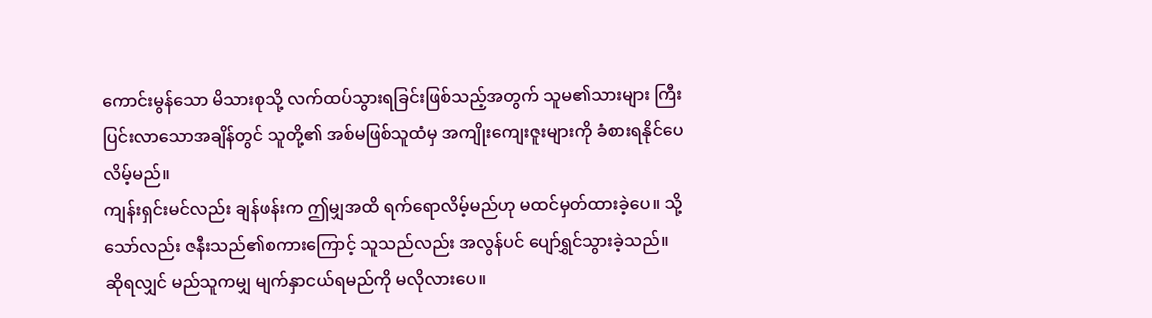ကောင်းမွန်သော မိသားစုသို့ လက်ထပ်သွားရခြင်းဖြစ်သည့်အတွက် သူမ၏သားများ ကြီးပြင်းလာသောအချိန်တွင် သူတို့၏ အစ်မဖြစ်သူထံမှ အကျိုးကျေးဇူးများကို ခံစားရနိုင်ပေလိမ့်မည်။
ကျန်းရှင်းမင်လည်း ချန်ဖန်းက ဤမျှအထိ ရက်ရောလိမ့်မည်ဟု မထင်မှတ်ထားခဲ့ပေ။ သို့သော်လည်း ဇနီးသည်၏စကားကြောင့် သူသည်လည်း အလွန်ပင် ပျော်ရွှင်သွားခဲ့သည်။
ဆိုရလျှင် မည်သူကမျှ မျက်နှာငယ်ရမည်ကို မလိုလားပေ။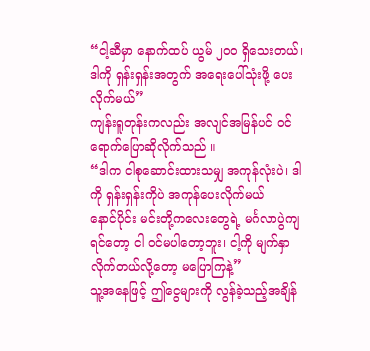“ငါ့ဆီမှာ နောက်ထပ် ယွမ် ၂၀၀ ရှိသေးတယ်၊ ဒါကို ရှန်းရှန်းအတွက် အရေးပေါ်သုံးဖို့ ပေးလိုက်မယ်”
ကျန်းရူတုန်းကလည်း အလျင်အမြန်ပင် ဝင်ရောက်ပြောဆိုလိုက်သည် ။
“ဒါက ငါစုဆောင်းထားသမျှ အကုန်လုံးပဲ၊ ဒါကို ရှန်းရှန်းကိုပဲ အကုန်ပေးလိုက်မယ်
နောင်ပိုင်း မင်းတို့ကလေးတွေရဲ့ မင်္ဂလာပွဲကျရင်တော့ ငါ ဝင်မပါတော့ဘူး၊ ငါ့ကို မျက်နှာလိုက်တယ်လို့တော့ မပြောကြနဲ့”
သူ့အနေဖြင့် ဤငွေများကို လွန်ခဲ့သည့်အချိန်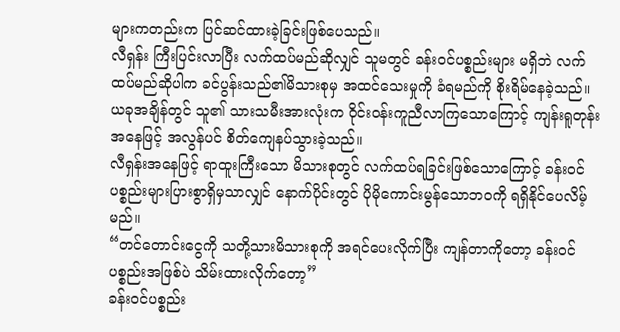များကတည်းက ပြင်ဆင်ထားခဲ့ခြင်းဖြစ်ပေသည်။
လီရှန်း ကြီးပြင်းလာပြီး လက်ထပ်မည်ဆိုလျှင် သူမတွင် ခန်းဝင်ပစ္စည်းများ မရှိဘဲ လက်ထပ်မည်ဆိုပါက ခင်ပွန်းသည်၏မိသားစုမှ အထင်သေးမှုကို ခံရမည်ကို စိုးရိမ်နေခဲ့သည်။
ယခုအချိန်တွင် သူ၏ သားသမီးအားလုံးက ဝိုင်းဝန်းကူညီလာကြသောကြောင့် ကျန်းရူတုန်းအနေဖြင့် အလွန်ပင် စိတ်ကျေနပ်သွားခဲ့သည်။
လီရှန်းအနေဖြင့် ရာထူးကြီးသော မိသားစုတွင် လက်ထပ်ရခြင်းဖြစ်သောကြောင့် ခန်းဝင်ပစ္စည်းများပြားစွာရှိမှသာလျှင် နောက်ပိုင်းတွင် ပိုမိုကောင်းမွန်သောဘဝကို ရရှိနိုင်ပေလိမ့်မည်။
“တင်တောင်းငွေကို သတို့သားမိသားစုကို အရင်ပေးလိုက်ပြီး ကျန်တာကိုတော့ ခန်းဝင်ပစ္စည်းအဖြစ်ပဲ သိမ်းထားလိုက်တော့”
ခန်းဝင်ပစ္စည်း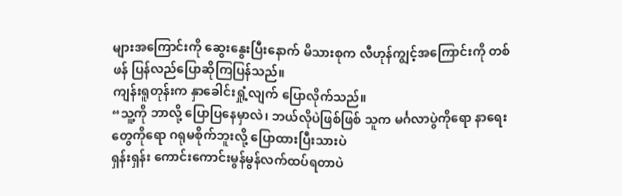များအကြောင်းကို ဆွေးနွေးပြီးနောက် မိသားစုက လီဟုန်ကျွင့်အကြောင်းကို တစ်ဖန် ပြန်လည်ပြောဆိုကြပြန်သည်။
ကျန်းရူတုန်းက နှာခေါင်းရှုံ့လျက် ပြောလိုက်သည်။
“သူ့ကို ဘာလို့ ပြောပြနေမှာလဲ၊ ဘယ်လိုပဲဖြစ်ဖြစ် သူက မင်္ဂလာပွဲကိုရော နာရေးတွေကိုရော ဂရုမစိုက်ဘူးလို့ ပြောထားပြီးသားပဲ
ရှန်းရှန်း ကောင်းကောင်းမွန်မွန်လက်ထပ်ရတာပဲ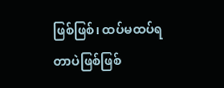ဖြစ်ဖြစ်၊ ထပ်မထပ်ရတာပဲဖြစ်ဖြစ်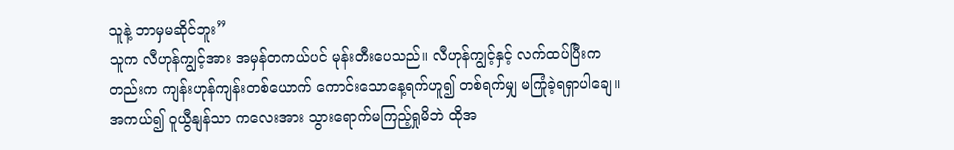သူနဲ့ ဘာမှမဆိုင်ဘူး”
သူက လီဟုန်ကျွင့်အား အမှန်တကယ်ပင် မုန်းတီးပေသည်။ လီဟုန်ကျွင့်နှင့် လက်ထပ်ပြီးကတည်းက ကျန်းဟုန်ကျန်းတစ်ယောက် ကောင်းသောနေ့ရက်ဟူ၍ တစ်ရက်မျှ မကြုံခဲ့ရရှာပါချေ။
အကယ်၍ ဝူယွီနျန်သာ ကလေးအား သွားရောက်မကြည့်ရှုမိဘဲ ထိုအ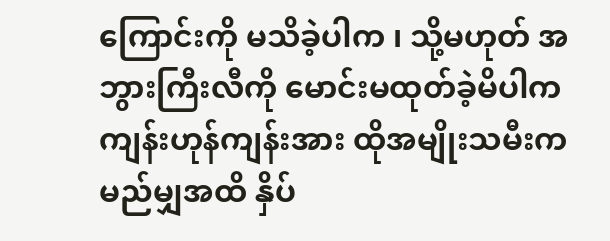ကြောင်းကို မသိခဲ့ပါက ၊ သို့မဟုတ် အဘွားကြီးလီကို မောင်းမထုတ်ခဲ့မိပါက ကျန်းဟုန်ကျန်းအား ထိုအမျိုးသမီးက မည်မျှအထိ နှိပ်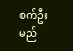စက်ဦးမည်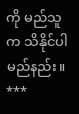ကို မည်သူက သိနိုင်ပါမည်နည်း။
***